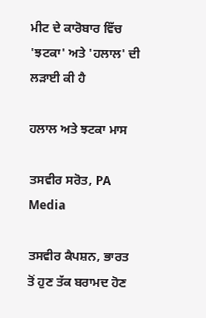ਮੀਟ ਦੇ ਕਾਰੋਬਾਰ ਵਿੱਚ 'ਝਟਕਾ' ਅਤੇ 'ਹਲਾਲ' ਦੀ ਲੜਾਈ ਕੀ ਹੈ

ਹਲਾਲ ਅਤੇ ਝਟਕਾ ਮਾਸ

ਤਸਵੀਰ ਸਰੋਤ, PA Media

ਤਸਵੀਰ ਕੈਪਸ਼ਨ, ਭਾਰਤ ਤੋਂ ਹੁਣ ਤੱਕ ਬਰਾਮਦ ਹੋਣ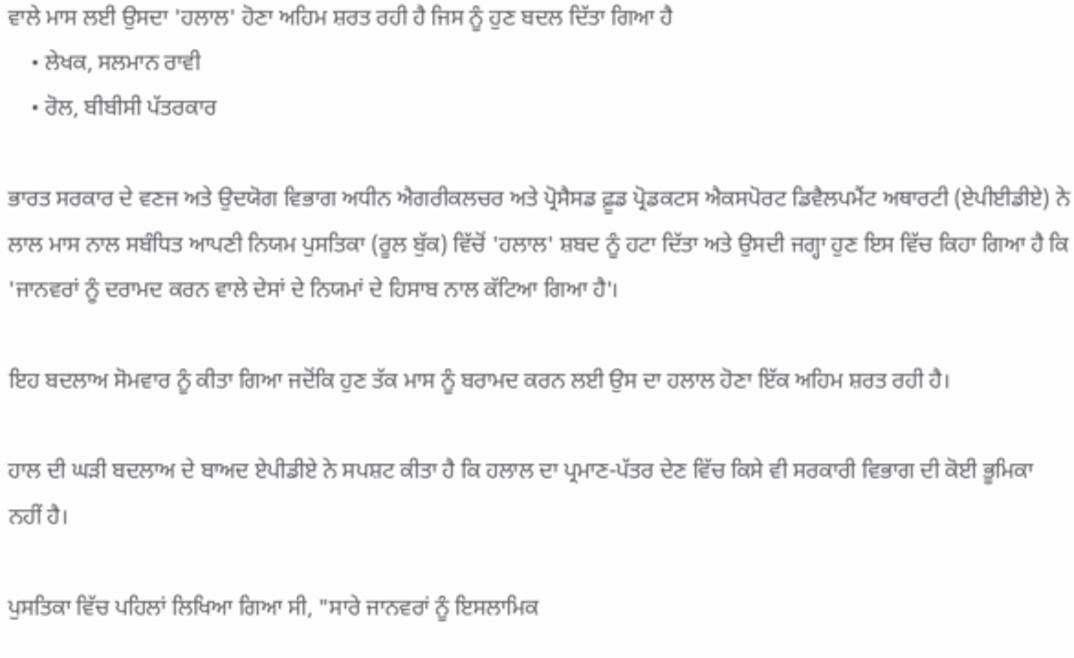ਵਾਲੇ ਮਾਸ ਲਈ ਉਸਦਾ 'ਹਲਾਲ' ਹੋਣਾ ਅਹਿਮ ਸ਼ਰਤ ਰਹੀ ਹੈ ਜਿਸ ਨੂੰ ਹੁਣ ਬਦਲ ਦਿੱਤਾ ਗਿਆ ਹੈ
    • ਲੇਖਕ, ਸਲਮਾਨ ਰਾਵੀ
    • ਰੋਲ, ਬੀਬੀਸੀ ਪੱਤਰਕਾਰ

ਭਾਰਤ ਸਰਕਾਰ ਦੇ ਵਣਜ ਅਤੇ ਉਦਯੋਗ ਵਿਭਾਗ ਅਧੀਨ ਐਗਰੀਕਲਚਰ ਅਤੇ ਪ੍ਰੋਸੈਸਡ ਫ਼ੂਡ ਪ੍ਰੋਡਕਟਸ ਐਕਸਪੋਰਟ ਡਿਵੈਲਪਮੈਂਟ ਅਥਾਰਟੀ (ਏਪੀਈਡੀਏ) ਨੇ ਲਾਲ ਮਾਸ ਨਾਲ ਸਬੰਧਿਤ ਆਪਣੀ ਨਿਯਮ ਪੁਸਤਿਕਾ (ਰੂਲ ਬੁੱਕ) ਵਿੱਚੋਂ 'ਹਲਾਲ' ਸ਼ਬਦ ਨੂੰ ਹਟਾ ਦਿੱਤਾ ਅਤੇ ਉਸਦੀ ਜਗ੍ਹਾ ਹੁਣ ਇਸ ਵਿੱਚ ਕਿਹਾ ਗਿਆ ਹੈ ਕਿ 'ਜਾਨਵਰਾਂ ਨੂੰ ਦਰਾਮਦ ਕਰਨ ਵਾਲੇ ਦੇਸਾਂ ਦੇ ਨਿਯਮਾਂ ਦੇ ਹਿਸਾਬ ਨਾਲ ਕੱਟਿਆ ਗਿਆ ਹੈ'।

ਇਹ ਬਦਲਾਅ ਸੋਮਵਾਰ ਨੂੰ ਕੀਤਾ ਗਿਆ ਜਦੋਂਕਿ ਹੁਣ ਤੱਕ ਮਾਸ ਨੂੰ ਬਰਾਮਦ ਕਰਨ ਲਈ ਉਸ ਦਾ ਹਲਾਲ ਹੋਣਾ ਇੱਕ ਅਹਿਮ ਸ਼ਰਤ ਰਹੀ ਹੈ।

ਹਾਲ ਦੀ ਘੜੀ ਬਦਲਾਅ ਦੇ ਬਾਅਦ ਏਪੀਡੀਏ ਨੇ ਸਪਸ਼ਟ ਕੀਤਾ ਹੈ ਕਿ ਹਲਾਲ ਦਾ ਪ੍ਰਮਾਣ-ਪੱਤਰ ਦੇਣ ਵਿੱਚ ਕਿਸੇ ਵੀ ਸਰਕਾਰੀ ਵਿਭਾਗ ਦੀ ਕੋਈ ਭੂਮਿਕਾ ਨਹੀਂ ਹੈ।

ਪੁਸਤਿਕਾ ਵਿੱਚ ਪਹਿਲਾਂ ਲਿਖਿਆ ਗਿਆ ਸੀ, "ਸਾਰੇ ਜਾਨਵਰਾਂ ਨੂੰ ਇਸਲਾਮਿਕ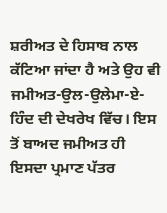ਸ਼ਰੀਅਤ ਦੇ ਹਿਸਾਬ ਨਾਲ ਕੱਟਿਆ ਜਾਂਦਾ ਹੈ ਅਤੇ ਉਹ ਵੀ ਜਮੀਅਤ-ਉਲ-ਉਲੇਮਾ-ਏ-ਹਿੰਦ ਦੀ ਦੇਖਰੇਖ ਵਿੱਚ। ਇਸ ਤੋਂ ਬਾਅਦ ਜਮੀਅਤ ਹੀ ਇਸਦਾ ਪ੍ਰਮਾਣ ਪੱਤਰ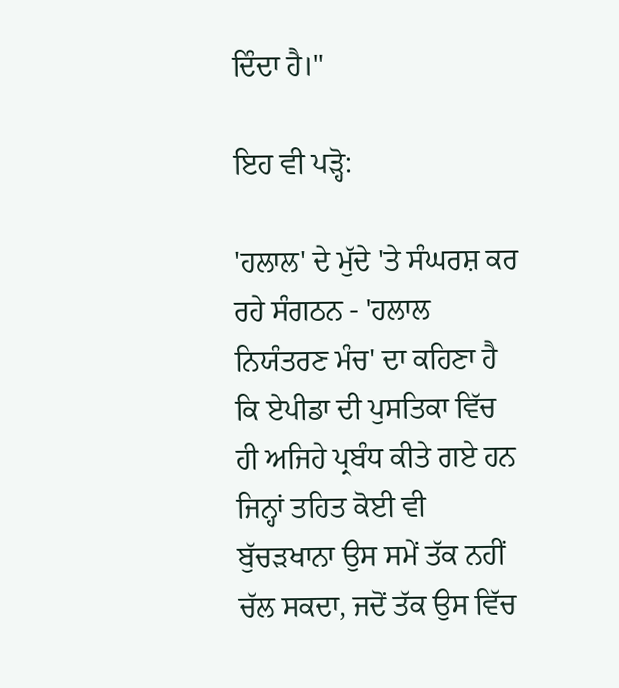ਦਿੰਦਾ ਹੈ।"

ਇਹ ਵੀ ਪੜ੍ਹੋ:

'ਹਲਾਲ' ਦੇ ਮੁੱਦੇ 'ਤੇ ਸੰਘਰਸ਼ ਕਰ ਰਹੇ ਸੰਗਠਨ - 'ਹਲਾਲ ਨਿਯੰਤਰਣ ਮੰਚ' ਦਾ ਕਹਿਣਾ ਹੈ ਕਿ ਏਪੀਡਾ ਦੀ ਪੁਸਤਿਕਾ ਵਿੱਚ ਹੀ ਅਜਿਹੇ ਪ੍ਰਬੰਧ ਕੀਤੇ ਗਏ ਹਨ ਜਿਨ੍ਹਾਂ ਤਹਿਤ ਕੋਈ ਵੀ ਬੁੱਚੜਖਾਨਾ ਉਸ ਸਮੇਂ ਤੱਕ ਨਹੀਂ ਚੱਲ ਸਕਦਾ, ਜਦੋਂ ਤੱਕ ਉਸ ਵਿੱਚ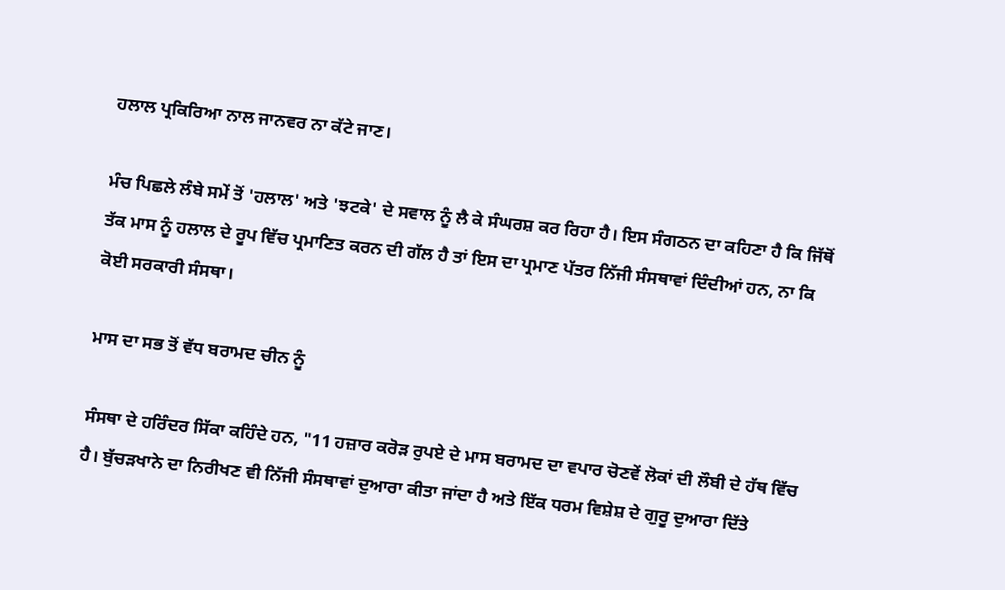ਹਲਾਲ ਪ੍ਰਕਿਰਿਆ ਨਾਲ ਜਾਨਵਰ ਨਾ ਕੱਟੇ ਜਾਣ।

ਮੰਚ ਪਿਛਲੇ ਲੰਬੇ ਸਮੇਂ ਤੋਂ 'ਹਲਾਲ' ਅਤੇ 'ਝਟਕੇ' ਦੇ ਸਵਾਲ ਨੂੰ ਲੈ ਕੇ ਸੰਘਰਸ਼ ਕਰ ਰਿਹਾ ਹੈ। ਇਸ ਸੰਗਠਨ ਦਾ ਕਹਿਣਾ ਹੈ ਕਿ ਜਿੱਥੋਂ ਤੱਕ ਮਾਸ ਨੂੰ ਹਲਾਲ ਦੇ ਰੂਪ ਵਿੱਚ ਪ੍ਰਮਾਣਿਤ ਕਰਨ ਦੀ ਗੱਲ ਹੈ ਤਾਂ ਇਸ ਦਾ ਪ੍ਰਮਾਣ ਪੱਤਰ ਨਿੱਜੀ ਸੰਸਥਾਵਾਂ ਦਿੰਦੀਆਂ ਹਨ, ਨਾ ਕਿ ਕੋਈ ਸਰਕਾਰੀ ਸੰਸਥਾ।

ਮਾਸ ਦਾ ਸਭ ਤੋਂ ਵੱਧ ਬਰਾਮਦ ਚੀਨ ਨੂੰ

ਸੰਸਥਾ ਦੇ ਹਰਿੰਦਰ ਸਿੱਕਾ ਕਹਿੰਦੇ ਹਨ, "11 ਹਜ਼ਾਰ ਕਰੋੜ ਰੁਪਏ ਦੇ ਮਾਸ ਬਰਾਮਦ ਦਾ ਵਪਾਰ ਚੋਣਵੇਂ ਲੋਕਾਂ ਦੀ ਲੌਬੀ ਦੇ ਹੱਥ ਵਿੱਚ ਹੈ। ਬੁੱਚੜਖਾਨੇ ਦਾ ਨਿਰੀਖਣ ਵੀ ਨਿੱਜੀ ਸੰਸਥਾਵਾਂ ਦੁਆਰਾ ਕੀਤਾ ਜਾਂਦਾ ਹੈ ਅਤੇ ਇੱਕ ਧਰਮ ਵਿਸ਼ੇਸ਼ ਦੇ ਗੁਰੂ ਦੁਆਰਾ ਦਿੱਤੇ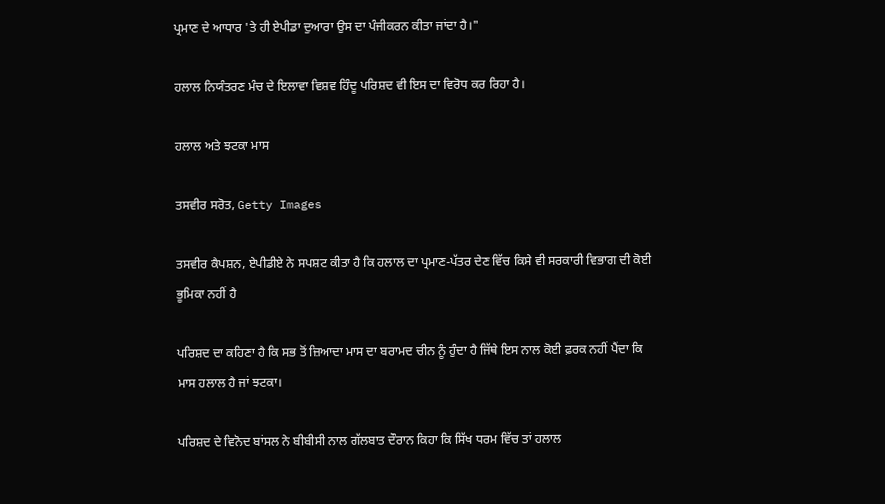ਪ੍ਰਮਾਣ ਦੇ ਆਧਾਰ 'ਤੇ ਹੀ ਏਪੀਡਾ ਦੁਆਰਾ ਉਸ ਦਾ ਪੰਜੀਕਰਨ ਕੀਤਾ ਜਾਂਦਾ ਹੈ।"

ਹਲਾਲ ਨਿਯੰਤਰਣ ਮੰਚ ਦੇ ਇਲਾਵਾ ਵਿਸ਼ਵ ਹਿੰਦੂ ਪਰਿਸ਼ਦ ਵੀ ਇਸ ਦਾ ਵਿਰੋਧ ਕਰ ਰਿਹਾ ਹੈ।

ਹਲਾਲ ਅਤੇ ਝਟਕਾ ਮਾਸ

ਤਸਵੀਰ ਸਰੋਤ, Getty Images

ਤਸਵੀਰ ਕੈਪਸ਼ਨ, ਏਪੀਡੀਏ ਨੇ ਸਪਸ਼ਟ ਕੀਤਾ ਹੈ ਕਿ ਹਲਾਲ ਦਾ ਪ੍ਰਮਾਣ-ਪੱਤਰ ਦੇਣ ਵਿੱਚ ਕਿਸੇ ਵੀ ਸਰਕਾਰੀ ਵਿਭਾਗ ਦੀ ਕੋਈ ਭੂਮਿਕਾ ਨਹੀਂ ਹੈ

ਪਰਿਸ਼ਦ ਦਾ ਕਹਿਣਾ ਹੈ ਕਿ ਸਭ ਤੋਂ ਜ਼ਿਆਦਾ ਮਾਸ ਦਾ ਬਰਾਮਦ ਚੀਨ ਨੂੰ ਹੁੰਦਾ ਹੈ ਜਿੱਥੇ ਇਸ ਨਾਲ ਕੋਈ ਫ਼ਰਕ ਨਹੀਂ ਪੈਂਦਾ ਕਿ ਮਾਸ ਹਲਾਲ ਹੈ ਜਾਂ ਝਟਕਾ।

ਪਰਿਸ਼ਦ ਦੇ ਵਿਨੋਦ ਬਾਂਸਲ ਨੇ ਬੀਬੀਸੀ ਨਾਲ ਗੱਲਬਾਤ ਦੌਰਾਨ ਕਿਹਾ ਕਿ ਸਿੱਖ ਧਰਮ ਵਿੱਚ ਤਾਂ ਹਲਾਲ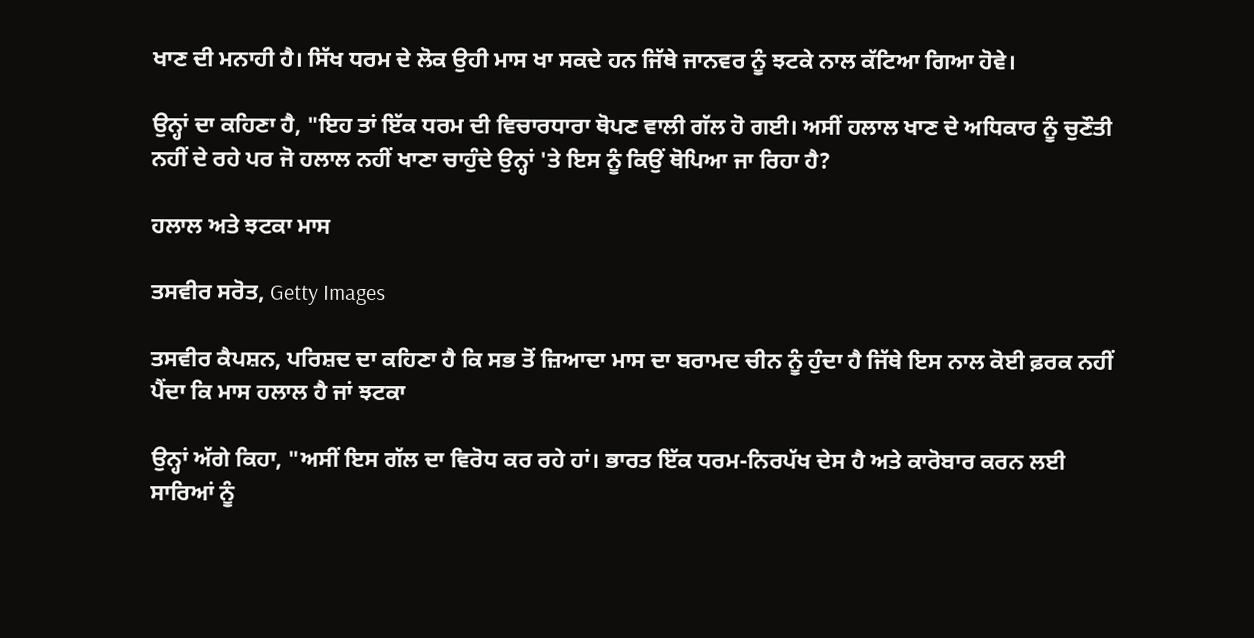ਖਾਣ ਦੀ ਮਨਾਹੀ ਹੈ। ਸਿੱਖ ਧਰਮ ਦੇ ਲੋਕ ਉਹੀ ਮਾਸ ਖਾ ਸਕਦੇ ਹਨ ਜਿੱਥੇ ਜਾਨਵਰ ਨੂੰ ਝਟਕੇ ਨਾਲ ਕੱਟਿਆ ਗਿਆ ਹੋਵੇ।

ਉਨ੍ਹਾਂ ਦਾ ਕਹਿਣਾ ਹੈ, "ਇਹ ਤਾਂ ਇੱਕ ਧਰਮ ਦੀ ਵਿਚਾਰਧਾਰਾ ਥੋਪਣ ਵਾਲੀ ਗੱਲ ਹੋ ਗਈ। ਅਸੀਂ ਹਲਾਲ ਖਾਣ ਦੇ ਅਧਿਕਾਰ ਨੂੰ ਚੁਣੌਤੀ ਨਹੀਂ ਦੇ ਰਹੇ ਪਰ ਜੋ ਹਲਾਲ ਨਹੀਂ ਖਾਣਾ ਚਾਹੁੰਦੇ ਉਨ੍ਹਾਂ 'ਤੇ ਇਸ ਨੂੰ ਕਿਉਂ ਥੋਪਿਆ ਜਾ ਰਿਹਾ ਹੈ?

ਹਲਾਲ ਅਤੇ ਝਟਕਾ ਮਾਸ

ਤਸਵੀਰ ਸਰੋਤ, Getty Images

ਤਸਵੀਰ ਕੈਪਸ਼ਨ, ਪਰਿਸ਼ਦ ਦਾ ਕਹਿਣਾ ਹੈ ਕਿ ਸਭ ਤੋਂ ਜ਼ਿਆਦਾ ਮਾਸ ਦਾ ਬਰਾਮਦ ਚੀਨ ਨੂੰ ਹੁੰਦਾ ਹੈ ਜਿੱਥੇ ਇਸ ਨਾਲ ਕੋਈ ਫ਼ਰਕ ਨਹੀਂ ਪੈਂਦਾ ਕਿ ਮਾਸ ਹਲਾਲ ਹੈ ਜਾਂ ਝਟਕਾ

ਉਨ੍ਹਾਂ ਅੱਗੇ ਕਿਹਾ, "ਅਸੀਂ ਇਸ ਗੱਲ ਦਾ ਵਿਰੋਧ ਕਰ ਰਹੇ ਹਾਂ। ਭਾਰਤ ਇੱਕ ਧਰਮ-ਨਿਰਪੱਖ ਦੇਸ ਹੈ ਅਤੇ ਕਾਰੋਬਾਰ ਕਰਨ ਲਈ ਸਾਰਿਆਂ ਨੂੰ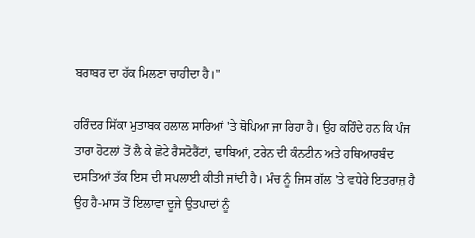ਬਰਾਬਰ ਦਾ ਹੱਕ ਮਿਲਣਾ ਚਾਹੀਦਾ ਹੈ।"

ਹਰਿੰਦਰ ਸਿੱਕਾ ਮੁਤਾਬਕ ਹਲਾਲ ਸਾਰਿਆਂ 'ਤੇ ਥੋਪਿਆ ਜਾ ਰਿਹਾ ਹੈ। ਉਹ ਕਹਿੰਦੇ ਹਨ ਕਿ ਪੰਜ ਤਾਰਾ ਹੋਟਲਾਂ ਤੋਂ ਲੈ ਕੇ ਛੋਟੇ ਰੈਸਟੋਰੈਂਟਾਂ, ਢਾਬਿਆਂ, ਟਰੇਨ ਦੀ ਕੰਨਟੀਨ ਅਤੇ ਹਥਿਆਰਬੰਦ ਦਸਤਿਆਂ ਤੱਕ ਇਸ ਦੀ ਸਪਲਾਈ ਕੀਤੀ ਜਾਂਦੀ ਹੈ। ਮੰਚ ਨੂੰ ਜਿਸ ਗੱਲ 'ਤੇ ਵਧੇਰੇ ਇਤਰਾਜ਼ ਹੈ ਉਹ ਹੈ-ਮਾਸ ਤੋਂ ਇਲਾਵਾ ਦੂਜੇ ਉਤਪਾਦਾਂ ਨੂੰ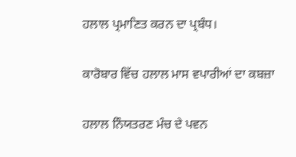ਹਲਾਲ ਪ੍ਰਮਾਣਿਤ ਕਰਨ ਦਾ ਪ੍ਰਬੰਧ।

ਕਾਰੋਬਾਰ ਵਿੱਚ ਹਲਾਲ ਮਾਸ ਵਪਾਰੀਆਂ ਦਾ ਕਬਜ਼ਾ

ਹਲਾਲ ਨਿੰਯਤਰਣ ਮੰਚ ਦੇ ਪਵਨ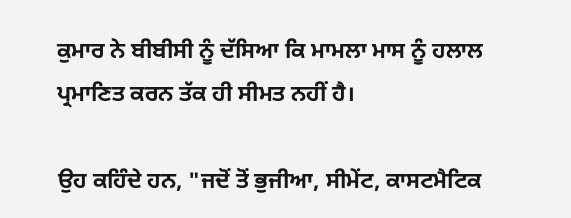ਕੁਮਾਰ ਨੇ ਬੀਬੀਸੀ ਨੂੰ ਦੱਸਿਆ ਕਿ ਮਾਮਲਾ ਮਾਸ ਨੂੰ ਹਲਾਲ ਪ੍ਰਮਾਣਿਤ ਕਰਨ ਤੱਕ ਹੀ ਸੀਮਤ ਨਹੀਂ ਹੈ।

ਉਹ ਕਹਿੰਦੇ ਹਨ, "ਜਦੋਂ ਤੋਂ ਭੁਜੀਆ, ਸੀਮੇਂਟ, ਕਾਸਟਮੈਟਿਕ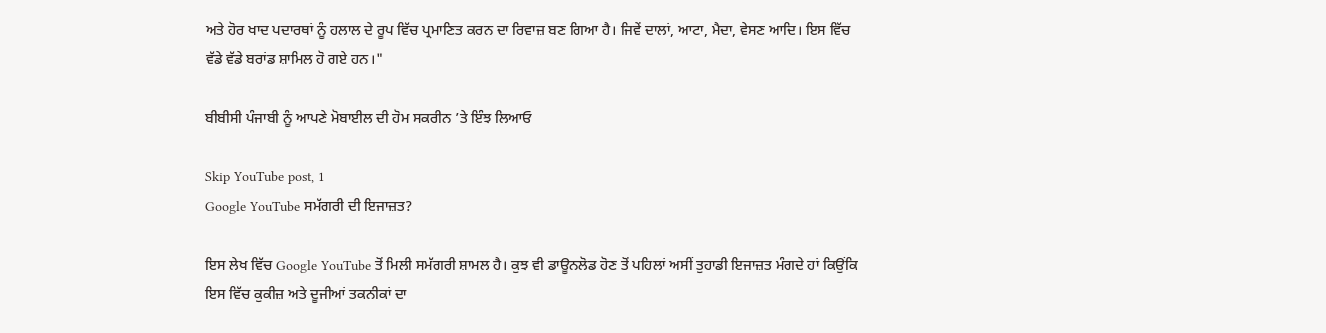ਅਤੇ ਹੋਰ ਖਾਦ ਪਦਾਰਥਾਂ ਨੂੰ ਹਲਾਲ ਦੇ ਰੂਪ ਵਿੱਚ ਪ੍ਰਮਾਣਿਤ ਕਰਨ ਦਾ ਰਿਵਾਜ਼ ਬਣ ਗਿਆ ਹੈ। ਜਿਵੇਂ ਦਾਲਾਂ, ਆਟਾ, ਮੈਦਾ, ਵੇਸਣ ਆਦਿ। ਇਸ ਵਿੱਚ ਵੱਡੇ ਵੱਡੇ ਬਰਾਂਡ ਸ਼ਾਮਿਲ ਹੋ ਗਏ ਹਨ।"

ਬੀਬੀਸੀ ਪੰਜਾਬੀ ਨੂੰ ਆਪਣੇ ਮੋਬਾਈਲ ਦੀ ਹੋਮ ਸਕਰੀਨ ’ਤੇ ਇੰਝ ਲਿਆਓ

Skip YouTube post, 1
Google YouTube ਸਮੱਗਰੀ ਦੀ ਇਜਾਜ਼ਤ?

ਇਸ ਲੇਖ ਵਿੱਚ Google YouTube ਤੋਂ ਮਿਲੀ ਸਮੱਗਰੀ ਸ਼ਾਮਲ ਹੈ। ਕੁਝ ਵੀ ਡਾਊਨਲੋਡ ਹੋਣ ਤੋਂ ਪਹਿਲਾਂ ਅਸੀਂ ਤੁਹਾਡੀ ਇਜਾਜ਼ਤ ਮੰਗਦੇ ਹਾਂ ਕਿਉਂਕਿ ਇਸ ਵਿੱਚ ਕੁਕੀਜ਼ ਅਤੇ ਦੂਜੀਆਂ ਤਕਨੀਕਾਂ ਦਾ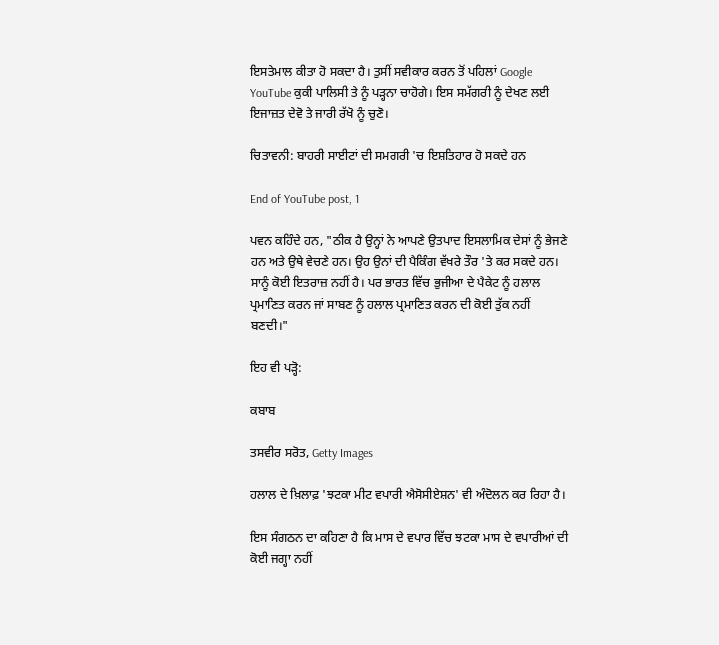ਇਸਤੇਮਾਲ ਕੀਤਾ ਹੋ ਸਕਦਾ ਹੈ। ਤੁਸੀਂ ਸਵੀਕਾਰ ਕਰਨ ਤੋਂ ਪਹਿਲਾਂ Google YouTube ਕੁਕੀ ਪਾਲਿਸੀ ਤੇ ਨੂੰ ਪੜ੍ਹਨਾ ਚਾਹੋਗੇ। ਇਸ ਸਮੱਗਰੀ ਨੂੰ ਦੇਖਣ ਲਈ ਇਜਾਜ਼ਤ ਦੇਵੋ ਤੇ ਜਾਰੀ ਰੱਖੋ ਨੂੰ ਚੁਣੋ।

ਚਿਤਾਵਨੀ: ਬਾਹਰੀ ਸਾਈਟਾਂ ਦੀ ਸਮਗਰੀ 'ਚ ਇਸ਼ਤਿਹਾਰ ਹੋ ਸਕਦੇ ਹਨ

End of YouTube post, 1

ਪਵਨ ਕਹਿੰਦੇ ਹਨ, "ਠੀਕ ਹੈ ਉਨ੍ਹਾਂ ਨੇ ਆਪਣੇ ਉਤਪਾਦ ਇਸਲਾਮਿਕ ਦੇਸਾਂ ਨੂੰ ਭੇਜਣੇ ਹਨ ਅਤੇ ਉਥੇ ਵੇਚਣੇ ਹਨ। ਉਹ ਉਨਾਂ ਦੀ ਪੈਕਿੰਗ ਵੱਖਰੇ ਤੌਰ 'ਤੇ ਕਰ ਸਕਦੇ ਹਨ। ਸਾਨੂੰ ਕੋਈ ਇਤਰਾਜ਼ ਨਹੀਂ ਹੈ। ਪਰ ਭਾਰਤ ਵਿੱਚ ਭੁਜੀਆ ਦੇ ਪੈਕੇਟ ਨੂੰ ਹਲਾਲ ਪ੍ਰਮਾਣਿਤ ਕਰਨ ਜਾਂ ਸਾਬਣ ਨੂੰ ਹਲਾਲ ਪ੍ਰਮਾਣਿਤ ਕਰਨ ਦੀ ਕੋਈ ਤੁੱਕ ਨਹੀਂ ਬਣਦੀ।"

ਇਹ ਵੀ ਪੜ੍ਹੋ:

ਕਬਾਬ

ਤਸਵੀਰ ਸਰੋਤ, Getty Images

ਹਲਾਲ ਦੇ ਖ਼ਿਲਾਫ਼ 'ਝਟਕਾ ਮੀਟ ਵਪਾਰੀ ਐਸੋਸੀਏਸ਼ਨ' ਵੀ ਅੰਦੋਲਨ ਕਰ ਰਿਹਾ ਹੈ।

ਇਸ ਸੰਗਠਨ ਦਾ ਕਹਿਣਾ ਹੈ ਕਿ ਮਾਸ ਦੇ ਵਪਾਰ ਵਿੱਚ ਝਟਕਾ ਮਾਸ ਦੇ ਵਪਾਰੀਆਂ ਦੀ ਕੋਈ ਜਗ੍ਹਾ ਨਹੀਂ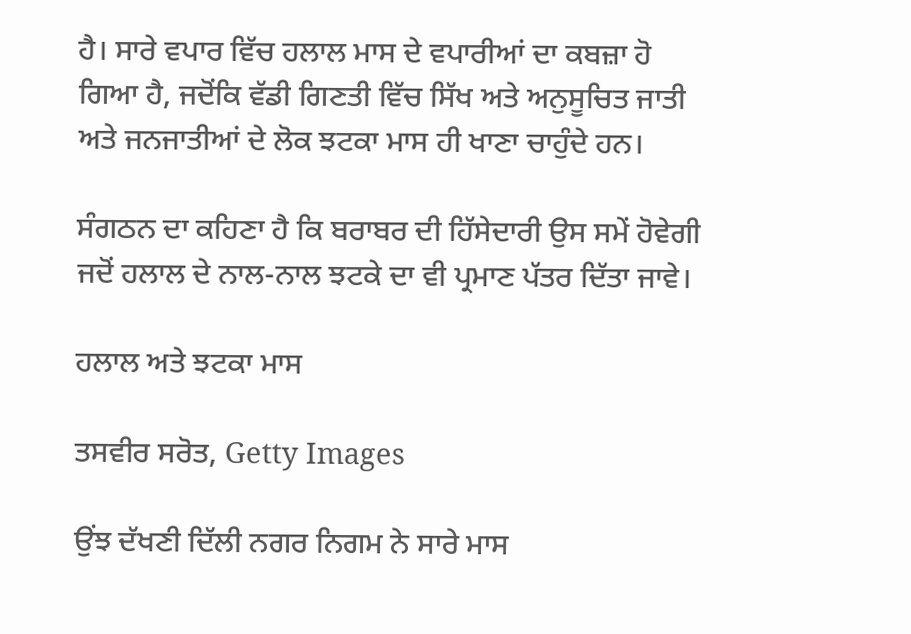ਹੈ। ਸਾਰੇ ਵਪਾਰ ਵਿੱਚ ਹਲਾਲ ਮਾਸ ਦੇ ਵਪਾਰੀਆਂ ਦਾ ਕਬਜ਼ਾ ਹੋ ਗਿਆ ਹੈ, ਜਦੋਂਕਿ ਵੱਡੀ ਗਿਣਤੀ ਵਿੱਚ ਸਿੱਖ ਅਤੇ ਅਨੁਸੂਚਿਤ ਜਾਤੀ ਅਤੇ ਜਨਜਾਤੀਆਂ ਦੇ ਲੋਕ ਝਟਕਾ ਮਾਸ ਹੀ ਖਾਣਾ ਚਾਹੁੰਦੇ ਹਨ।

ਸੰਗਠਨ ਦਾ ਕਹਿਣਾ ਹੈ ਕਿ ਬਰਾਬਰ ਦੀ ਹਿੱਸੇਦਾਰੀ ਉਸ ਸਮੇਂ ਹੋਵੇਗੀ ਜਦੋਂ ਹਲਾਲ ਦੇ ਨਾਲ-ਨਾਲ ਝਟਕੇ ਦਾ ਵੀ ਪ੍ਰਮਾਣ ਪੱਤਰ ਦਿੱਤਾ ਜਾਵੇ।

ਹਲਾਲ ਅਤੇ ਝਟਕਾ ਮਾਸ

ਤਸਵੀਰ ਸਰੋਤ, Getty Images

ਉਂਝ ਦੱਖਣੀ ਦਿੱਲੀ ਨਗਰ ਨਿਗਮ ਨੇ ਸਾਰੇ ਮਾਸ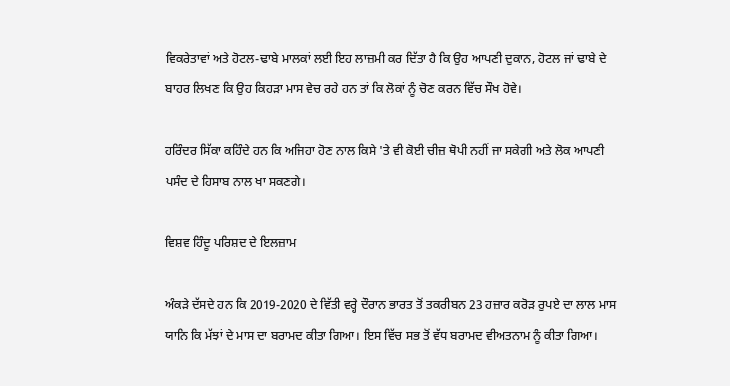ਵਿਕਰੇਤਾਵਾਂ ਅਤੇ ਹੋਟਲ-ਢਾਬੇ ਮਾਲਕਾਂ ਲਈ ਇਹ ਲਾਜ਼ਮੀ ਕਰ ਦਿੱਤਾ ਹੈ ਕਿ ਉਹ ਆਪਣੀ ਦੁਕਾਨ, ਹੋਟਲ ਜਾਂ ਢਾਬੇ ਦੇ ਬਾਹਰ ਲਿਖਣ ਕਿ ਉਹ ਕਿਹੜਾ ਮਾਸ ਵੇਚ ਰਹੇ ਹਨ ਤਾਂ ਕਿ ਲੋਕਾਂ ਨੂੰ ਚੋਣ ਕਰਨ ਵਿੱਚ ਸੌਖ ਹੋਵੇ।

ਹਰਿੰਦਰ ਸਿੱਕਾ ਕਹਿੰਦੇ ਹਨ ਕਿ ਅਜਿਹਾ ਹੋਣ ਨਾਲ ਕਿਸੇ 'ਤੇ ਵੀ ਕੋਈ ਚੀਜ਼ ਥੋਪੀ ਨਹੀਂ ਜਾ ਸਕੇਗੀ ਅਤੇ ਲੋਕ ਆਪਣੀ ਪਸੰਦ ਦੇ ਹਿਸਾਬ ਨਾਲ ਖਾ ਸਕਣਗੇ।

ਵਿਸ਼ਵ ਹਿੰਦੂ ਪਰਿਸ਼ਦ ਦੇ ਇਲਜ਼ਾਮ

ਅੰਕੜੇ ਦੱਸਦੇ ਹਨ ਕਿ 2019-2020 ਦੇ ਵਿੱਤੀ ਵਰ੍ਹੇ ਦੌਰਾਨ ਭਾਰਤ ਤੋਂ ਤਕਰੀਬਨ 23 ਹਜ਼ਾਰ ਕਰੋੜ ਰੁਪਏ ਦਾ ਲਾਲ ਮਾਸ ਯਾਨਿ ਕਿ ਮੱਝਾਂ ਦੇ ਮਾਸ ਦਾ ਬਰਾਮਦ ਕੀਤਾ ਗਿਆ। ਇਸ ਵਿੱਚ ਸਭ ਤੋਂ ਵੱਧ ਬਰਾਮਦ ਵੀਅਤਨਾਮ ਨੂੰ ਕੀਤਾ ਗਿਆ।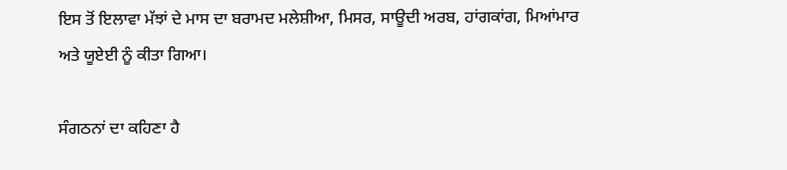ਇਸ ਤੋਂ ਇਲਾਵਾ ਮੱਝਾਂ ਦੇ ਮਾਸ ਦਾ ਬਰਾਮਦ ਮਲੇਸ਼ੀਆ, ਮਿਸਰ, ਸਾਊਦੀ ਅਰਬ, ਹਾਂਗਕਾਂਗ, ਮਿਆਂਮਾਰ ਅਤੇ ਯੂਏਈ ਨੂੰ ਕੀਤਾ ਗਿਆ।

ਸੰਗਠਨਾਂ ਦਾ ਕਹਿਣਾ ਹੈ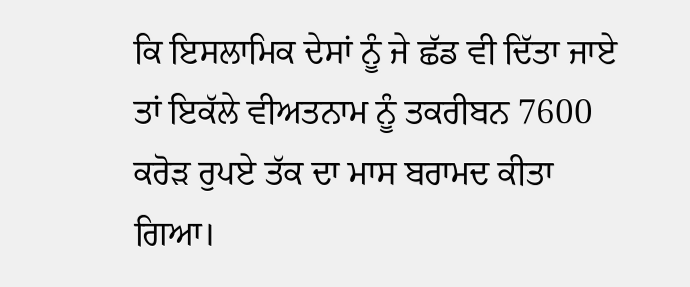ਕਿ ਇਸਲਾਮਿਕ ਦੇਸਾਂ ਨੂੰ ਜੇ ਛੱਡ ਵੀ ਦਿੱਤਾ ਜਾਏ ਤਾਂ ਇਕੱਲੇ ਵੀਅਤਨਾਮ ਨੂੰ ਤਕਰੀਬਨ 7600 ਕਰੋੜ ਰੁਪਏ ਤੱਕ ਦਾ ਮਾਸ ਬਰਾਮਦ ਕੀਤਾ ਗਿਆ।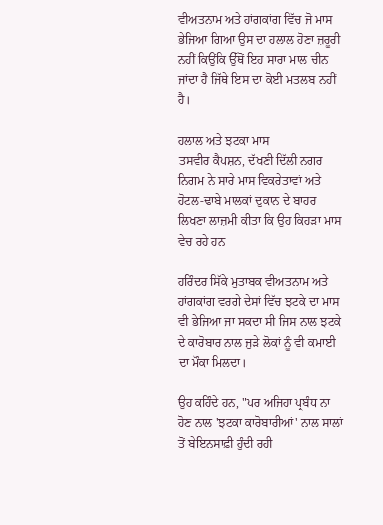ਵੀਅਤਨਾਮ ਅਤੇ ਹਾਂਗਕਾਂਗ ਵਿੱਚ ਜੋ ਮਾਸ ਭੇਜਿਆ ਗਿਆ ਉਸ ਦਾ ਹਲਾਲ ਹੋਣਾ ਜ਼ਰੂਰੀ ਨਹੀਂ ਕਿਉਂਕਿ ਉੱਥੋਂ ਇਹ ਸਾਰਾ ਮਾਲ ਚੀਨ ਜਾਂਦਾ ਹੈ ਜਿੱਥੇ ਇਸ ਦਾ ਕੋਈ ਮਤਲਬ ਨਹੀਂ ਹੈ।

ਹਲਾਲ ਅਤੇ ਝਟਕਾ ਮਾਸ
ਤਸਵੀਰ ਕੈਪਸ਼ਨ, ਦੱਖਣੀ ਦਿੱਲੀ ਨਗਰ ਨਿਗਮ ਨੇ ਸਾਰੇ ਮਾਸ ਵਿਕਰੇਤਾਵਾਂ ਅਤੇ ਹੋਟਲ-ਢਾਬੇ ਮਾਲਕਾਂ ਦੁਕਾਨ ਦੇ ਬਾਹਰ ਲਿਖਣਾ ਲਾਜ਼ਮੀ ਕੀਤਾ ਕਿ ਉਹ ਕਿਹੜਾ ਮਾਸ ਵੇਚ ਰਹੇ ਹਨ

ਹਰਿੰਦਰ ਸਿੱਕੇ ਮੁਤਾਬਕ ਵੀਅਤਨਾਮ ਅਤੇ ਹਾਂਗਕਾਂਗ ਵਰਗੇ ਦੇਸਾਂ ਵਿੱਚ ਝਟਕੇ ਦਾ ਮਾਸ ਵੀ ਭੇਜਿਆ ਜਾ ਸਕਦਾ ਸੀ ਜਿਸ ਨਾਲ ਝਟਕੇ ਦੇ ਕਾਰੋਬਾਰ ਨਾਲ ਜੁੜੇ ਲੋਕਾਂ ਨੂੰ ਵੀ ਕਮਾਈ ਦਾ ਮੌਕਾ ਮਿਲਦਾ।

ਉਹ ਕਹਿੰਦੇ ਹਨ, "ਪਰ ਅਜਿਹਾ ਪ੍ਰਬੰਧ ਨਾ ਹੋਣ ਨਾਲ 'ਝਟਕਾ ਕਾਰੋਬਾਰੀਆਂ' ਨਾਲ ਸਾਲਾਂ ਤੋਂ ਬੇਇਨਸਾਫ਼ੀ ਹੁੰਦੀ ਰਹੀ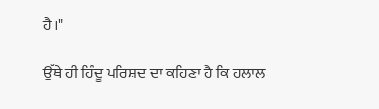ਹੈ।"

ਉੱਥੇ ਹੀ ਹਿੰਦੂ ਪਰਿਸ਼ਦ ਦਾ ਕਹਿਣਾ ਹੈ ਕਿ ਹਲਾਲ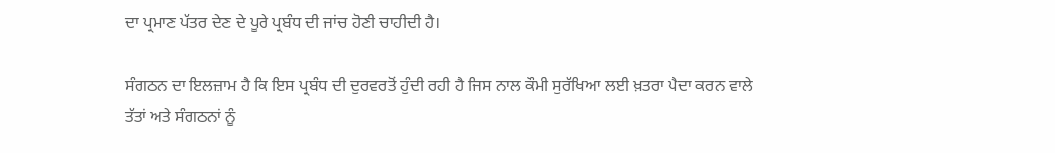ਦਾ ਪ੍ਰਮਾਣ ਪੱਤਰ ਦੇਣ ਦੇ ਪੂਰੇ ਪ੍ਰਬੰਧ ਦੀ ਜਾਂਚ ਹੋਣੀ ਚਾਹੀਦੀ ਹੈ।

ਸੰਗਠਨ ਦਾ ਇਲਜ਼ਾਮ ਹੈ ਕਿ ਇਸ ਪ੍ਰਬੰਧ ਦੀ ਦੁਰਵਰਤੋਂ ਹੁੰਦੀ ਰਹੀ ਹੈ ਜਿਸ ਨਾਲ ਕੌਮੀ ਸੁਰੱਖਿਆ ਲਈ ਖ਼ਤਰਾ ਪੈਦਾ ਕਰਨ ਵਾਲੇ ਤੱਤਾਂ ਅਤੇ ਸੰਗਠਨਾਂ ਨੂੰ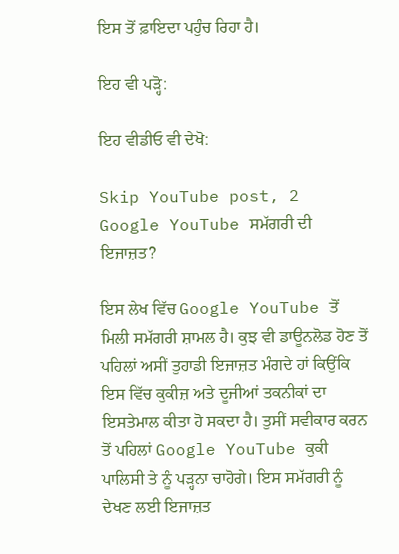ਇਸ ਤੋਂ ਫ਼ਾਇਦਾ ਪਹੁੰਚ ਰਿਹਾ ਹੈ।

ਇਹ ਵੀ ਪੜ੍ਹੋ:

ਇਹ ਵੀਡੀਓ ਵੀ ਦੇਖੋ:

Skip YouTube post, 2
Google YouTube ਸਮੱਗਰੀ ਦੀ ਇਜਾਜ਼ਤ?

ਇਸ ਲੇਖ ਵਿੱਚ Google YouTube ਤੋਂ ਮਿਲੀ ਸਮੱਗਰੀ ਸ਼ਾਮਲ ਹੈ। ਕੁਝ ਵੀ ਡਾਊਨਲੋਡ ਹੋਣ ਤੋਂ ਪਹਿਲਾਂ ਅਸੀਂ ਤੁਹਾਡੀ ਇਜਾਜ਼ਤ ਮੰਗਦੇ ਹਾਂ ਕਿਉਂਕਿ ਇਸ ਵਿੱਚ ਕੁਕੀਜ਼ ਅਤੇ ਦੂਜੀਆਂ ਤਕਨੀਕਾਂ ਦਾ ਇਸਤੇਮਾਲ ਕੀਤਾ ਹੋ ਸਕਦਾ ਹੈ। ਤੁਸੀਂ ਸਵੀਕਾਰ ਕਰਨ ਤੋਂ ਪਹਿਲਾਂ Google YouTube ਕੁਕੀ ਪਾਲਿਸੀ ਤੇ ਨੂੰ ਪੜ੍ਹਨਾ ਚਾਹੋਗੇ। ਇਸ ਸਮੱਗਰੀ ਨੂੰ ਦੇਖਣ ਲਈ ਇਜਾਜ਼ਤ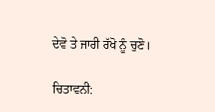ਦੇਵੋ ਤੇ ਜਾਰੀ ਰੱਖੋ ਨੂੰ ਚੁਣੋ।

ਚਿਤਾਵਨੀ: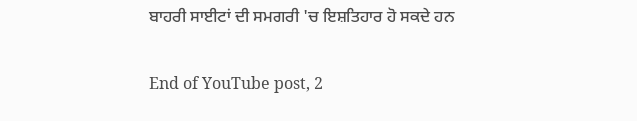ਬਾਹਰੀ ਸਾਈਟਾਂ ਦੀ ਸਮਗਰੀ 'ਚ ਇਸ਼ਤਿਹਾਰ ਹੋ ਸਕਦੇ ਹਨ

End of YouTube post, 2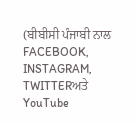(ਬੀਬੀਸੀ ਪੰਜਾਬੀ ਨਾਲ FACEBOOK, INSTAGRAM, TWITTERਅਤੇ YouTube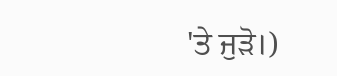'ਤੇ ਜੁੜੋ।)